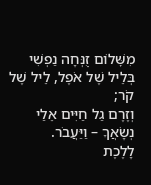מִשׇּׁלוֹם זֻנְּחָה נַפְשִׁי בְּלֵיל שֶׁל אֹפֶל, לֵיל שֶׁל קֹר;
וְזֶרֶם גַל חַיִּים אֵלַי נְשָׂאֲךָ – וַיַּעֲבֹר.
לָלֶכֶת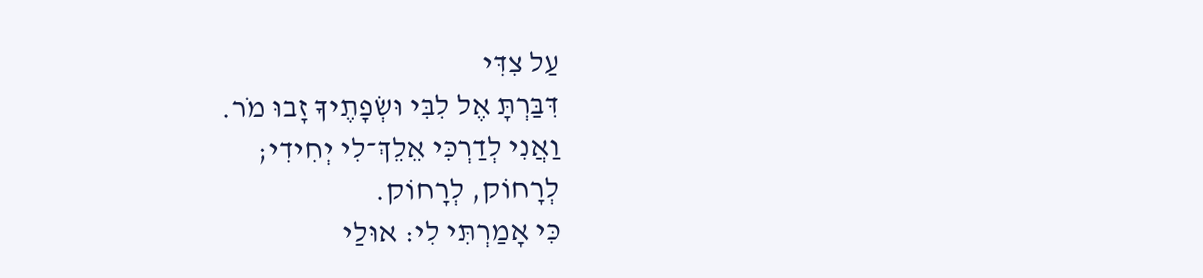עַל צִדִּי
דִּבַּרְתָּ אֶל לִבִּי וּשְׂפָתֶיךָ זָבוּ מֹר.
וַאֲנִי לְדַרְכִּי אֵלֵךְ־לִי יְחִידִי;
לְרָחוֹק, לְרָחוֹק.
כִּי אָמַרְתִּי לִי: אוּלַי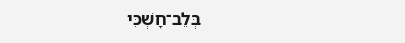בְּלֵב־חָשְׁכִּי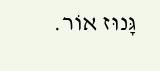גָּנוּז אוֹר.